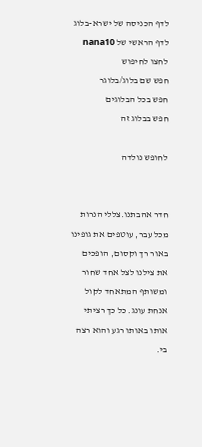לדף הכניסה של ישרא-בלוג
לדף הראשי של nana10
לחצו לחיפוש
חפש שם בלוג/בלוגר
חפש בכל הבלוגים
חפש בבלוג זה

לחופש נולדה


חדר אהבתנו.צללי הנרות מכל עבר, עוטפים את גופינו באור רך וקסום, הופכים את צילנו לצל אחד שחור ומשותף המתאחד לקול אנחת עונג. כל כך רציתי אותו באותו רגע והוא רצה בי.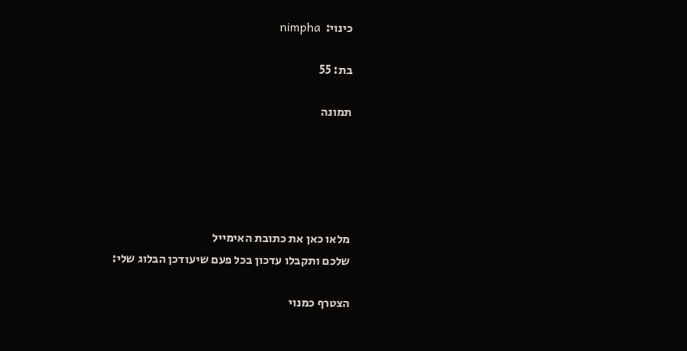כינוי:  nimpha

בת: 55

תמונה





מלאו כאן את כתובת האימייל
שלכם ותקבלו עדכון בכל פעם שיעודכן הבלוג שלי:

הצטרף כמנוי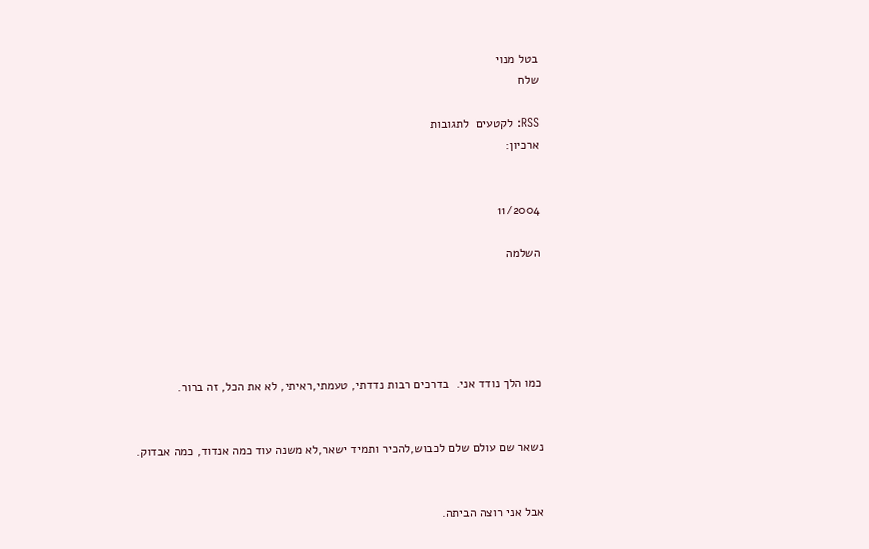בטל מנוי
שלח

RSS: לקטעים  לתגובות
ארכיון:


11/2004

השלמה





כמו הלך נודד אני.  בדרכים רבות נדדתי, טעמתי,ראיתי, לא את הכל, זה ברור.


נשאר שם עולם שלם לכבוש,להכיר ותמיד ישאר,לא משנה עוד כמה אנדוד, כמה אבדוק.


אבל אני רוצה הביתה.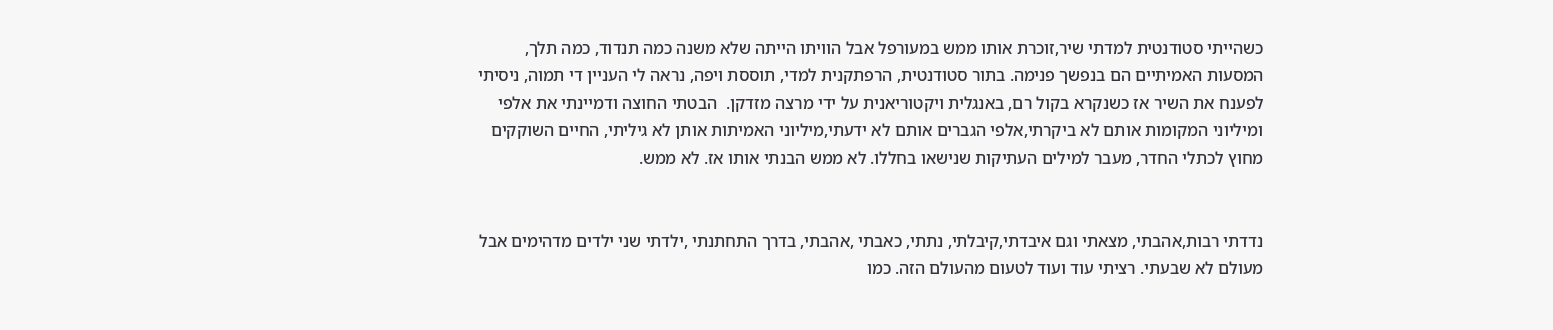כשהייתי סטודנטית למדתי שיר,זוכרת אותו ממש במעורפל אבל הוויתו הייתה שלא משנה כמה תנדוד, כמה תלך, המסעות האמיתיים הם בנפשך פנימה. בתור סטודנטית, הרפתקנית למדי, תוססת ויפה, נראה לי העניין די תמוה, ניסיתי לפענח את השיר אז כשנקרא בקול רם, באנגלית ויקטוריאנית על ידי מרצה מזדקן.  הבטתי החוצה ודמיינתי את אלפי ומיליוני המקומות אותם לא ביקרתי,אלפי הגברים אותם לא ידעתי,מיליוני האמיתות אותן לא גיליתי, החיים השוקקים מחוץ לכתלי החדר, מעבר למילים העתיקות שנישאו בחללו. לא ממש הבנתי אותו אז. לא ממש.


נדדתי רבות,אהבתי, מצאתי וגם איבדתי,קיבלתי, נתתי, כאבתי ,אהבתי, בדרך התחתנתי ,ילדתי שני ילדים מדהימים אבל מעולם לא שבעתי. רציתי עוד ועוד לטעום מהעולם הזה. כמו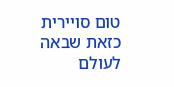טום סויירית כזאת שבאה לעולם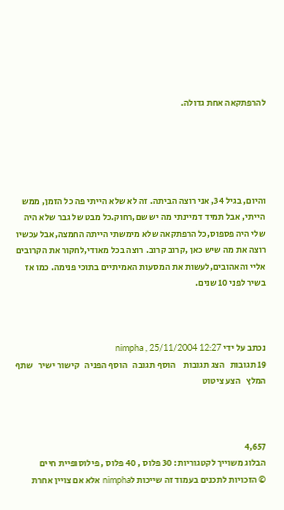להרפתקאה אחת גדולה.





והיום, בגיל 34, אני רוצה הביתה. זה לא שלא הייתי פה כל הזמן, ממש הייתי, אבל תמיד דמיינתי מה יש שם,רחוק.כל מבט של גבר שלא היה שלי היה פספוס,כל הרפתקאה שלא מימשתי הייתה החמצה,אבל עכשיו רוצה את מה שיש כאן ,קרוב קרוב. רוצה בכל מאודי,לחקור את הקרובים אליי והאהובים,לעשות את המסעות האמיתיים בתוכי פנימה. כמו אז בשיר לפני 10 שנים.



נכתב על ידי nimpha , 25/11/2004 12:27
19 תגובות   הצג תגובות    הוסף תגובה   הוסף הפניה   קישור ישיר   שתף   המלץ   הצע ציטוט



4,657
הבלוג משוייך לקטגוריות: 30 פלוס , 40 פלוס , פילוסופיית חיים
© הזכויות לתכנים בעמוד זה שייכות לnimpha אלא אם צויין אחרת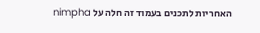האחריות לתכנים בעמוד זה חלה על nimpha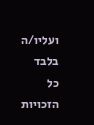ועליו/ה בלבד
כל הזכויות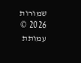שמורות 2026 © עמותת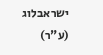ישראבלוג (ע"ר)